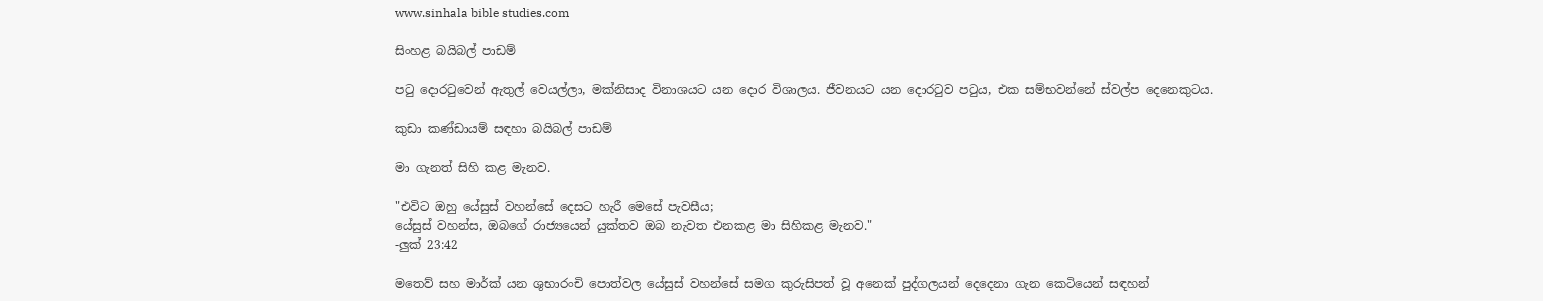www.sinhala bible studies.com

සිංහළ බයිබල් පාඩම්

පටු දොරටුවෙන් ඇතුල් වෙයල්ලා, මක්නිසාද විනාශයට යන දොර විශාලය. ජීවනයට යන දොරටුව පටුය, එක සම්භවන්නේ ස්වල්ප දෙනෙකුටය.

කුඩා කණ්ඩායම් සඳහා බයිබල් පාඩම්

මා ගැනත් සිහි කළ මැනව.

"එවිට ඔහු යේසුස් වහන්සේ දෙසට හැරී මෙසේ පැවසීය;
යේසුස් වහන්ස, ඔබගේ රාජ්‍යයෙන් යුක්තව ඔබ නැවත එනකළ මා සිහිකළ මැනව."
-ලුක් 23:42

මතෙව් සහ මාර්ක් යන ශුභාරංචි පොත්වල යේසුස් වහන්සේ සමග කුරුසිපත් වූ අනෙක් පුද්ගලයන් දෙදෙනා ගැන කෙටියෙන් සඳහන්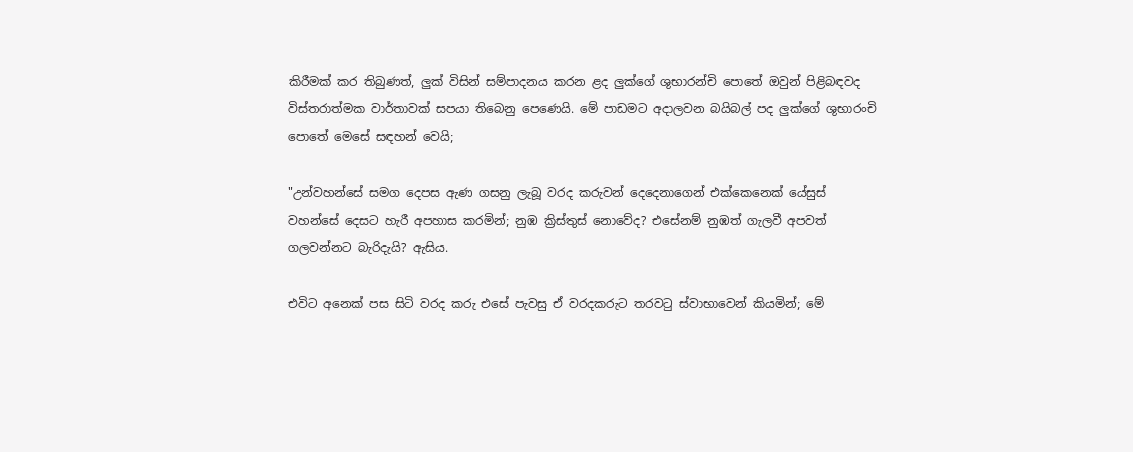කිරීමක් කර තිබුණත්, ලුක් විසින් සම්පාදනය කරන ළද ලුක්ගේ ශුභාරන්චි පොතේ ඔවුන් පිළිබඳවද විස්තරාත්මක වාර්තාවක් සපයා තිබෙනු පෙණෙයි. මේ පාඩමට අදාලවන බයිබල් පද ලුක්ගේ ශුභාරංචි පොතේ මෙසේ සඳහන් වෙයි;

"උන්වහන්සේ සමග දෙපස ඇණ ගසනු ලැබූ වරද කරුවන් දෙදෙනාගෙන් එක්කෙනෙක් යේසුස් වහන්සේ දෙසට හැරී අපහාස කරමින්; නුඹ ක්‍රිස්තුස් නොවේද? එසේනම් නුඹත් ගැලවී අපවත් ගලවන්නට බැරිදැයි? ඇසිය.

එවිට අනෙක් පස සිටි වරද කරු එසේ පැවසු ඒ වරදකරුට තරවටු ස්වාභාවෙන් කියමින්; මේ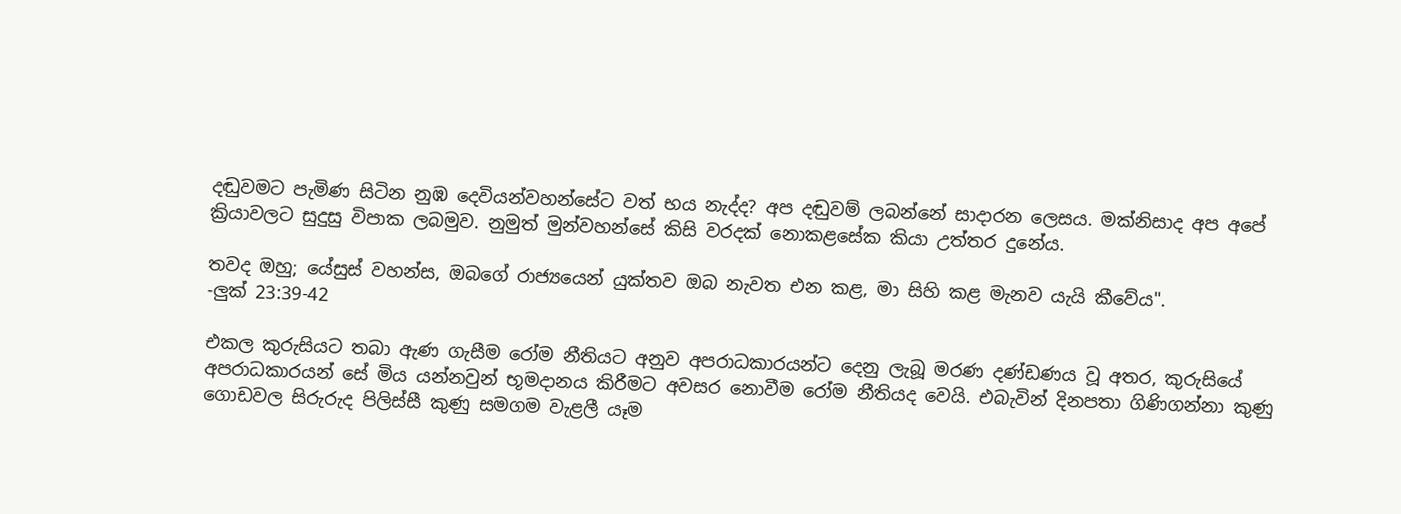දඬුවමට පැමිණ සිටින නුඹ දෙවියන්වහන්සේට වත් භය නැද්ද? අප දඬුවම් ලබන්නේ සාදාරන ලෙසය. මක්නිසාද අප අපේ ක්‍රියාවලට සුදුසු විපාක ලබමුව. නුමුත් මුන්වහන්සේ කිසි වරදක් නොකළසේක කියා උත්තර දුනේය.

තවද ඔහු; යේසුස් වහන්ස, ඔබගේ රාජ්‍යයෙන් යුක්තව ඔබ නැවත එන කළ, මා සිහි කළ මැනව යැයි කීවේය".
-ලුක් 23:39-42

එකල කුරුසියට තබා ඇණ ගැසීම රෝම නීතියට අනුව අපරාධකාරයන්ට දෙනු ලැබූ මරණ දණ්ඩණය වූ අතර, කුරුසියේ අපරාධකාරයන් සේ මිය යන්නවුන් භූමදානය කිරීමට අවසර නොවීම රෝම නීතියද වෙයි. එබැවින් දිනපතා ගිණිගන්නා කුණු ගොඩවල සිරුරුද පිලිස්සී කුණු සමගම වැළලී යෑම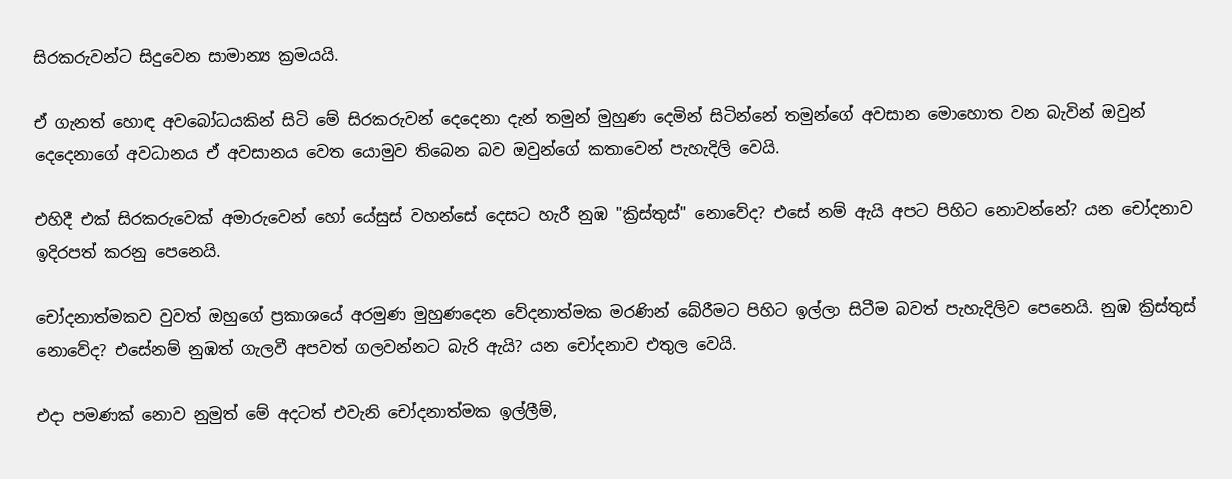සිරකරුවන්ට සිදුවෙන සාමාන්‍ය ක්‍රමයයි.

ඒ ගැනත් හොඳ අවබෝධයකින් සිටි මේ සිරකරුවන් දෙදෙනා දැන් තමුන් මුහුණ දෙමින් සිටින්නේ තමුන්ගේ අවසාන මොහොත වන බැවින් ඔවුන් දෙදෙනාගේ අවධානය ඒ අවසානය වෙත යොමුව තිබෙන බව ඔවුන්ගේ කතාවෙන් පැහැදිලි වෙයි.

එහිදී එක් සිරකරුවෙක් අමාරුවෙන් හෝ යේසුස් වහන්සේ දෙසට හැරී නුඹ "ක්‍රිස්තුස්" නොවේද? එසේ නම් ඇයි අපට පිහිට නොවන්නේ? යන චෝදනාව ඉදිරපත් කරනු පෙනෙයි.

චෝදනාත්මකව වුවත් ඔහුගේ ප්‍රකාශයේ අරමුණ මුහුණදෙන වේදනාත්මක මරණින් බේරීමට පිහිට ඉල්ලා සිටීම බවත් පැහැදිලිව පෙනෙයි. නුඹ ක්‍රිස්තුස් නොවේද? එසේනම් නුඹත් ගැලවී අපවත් ගලවන්නට බැරි ඇයි? යන චෝදනාව එතුල වෙයි.

එදා පමණක් නොව නුමුත් මේ අදටත් එවැනි චෝදනාත්මක ඉල්ලීම්,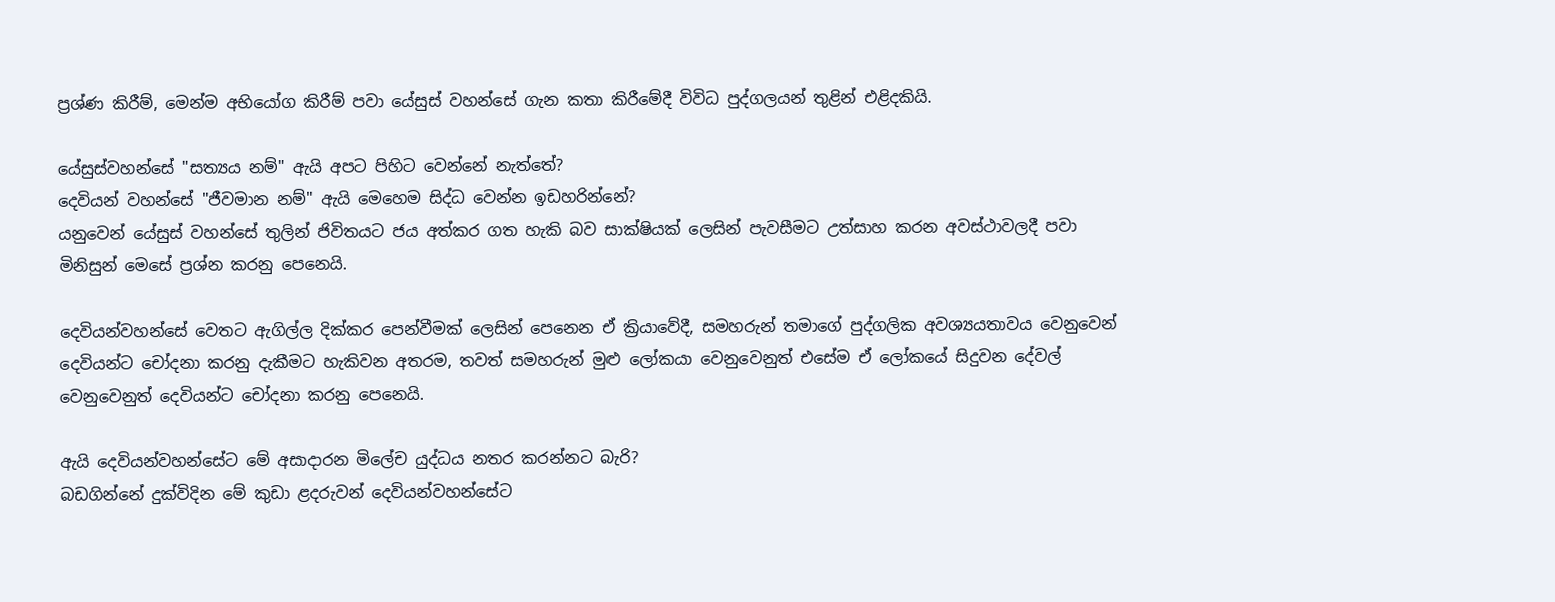ප්‍රශ්ණ කිරීම්, මෙන්ම අභියෝග කිරීම් පවා යේසුස් වහන්සේ ගැන කතා කිරීමේදී විවිධ පුද්ගලයන් තුළින් එළිදකියි.

යේසුස්වහන්සේ "සත්‍යය නම්" ඇයි අපට පිහිට වෙන්නේ නැත්තේ?
දෙවියන් වහන්සේ "ජීවමාන නම්" ඇයි මෙහෙම සිද්ධ වෙන්න ඉඩහරින්නේ?
යනුවෙන් යේසුස් වහන්සේ තුලින් ජිවිතයට ජය අත්කර ගත හැකි බව සාක්ෂියක් ලෙසින් පැවසීමට උත්සාහ කරන අවස්ථාවලදී පවා මිනිසුන් මෙසේ ප්‍රශ්න කරනු පෙනෙයි.

දෙවියන්වහන්සේ වෙතට ඇගිල්ල දික්කර පෙන්වීමක් ලෙසින් පෙනෙන ඒ ක්‍රියාවේදී, සමහරුන් තමාගේ පුද්ගලික අවශ්‍යයතාවය වෙනුවෙන් දෙවියන්ට චෝදනා කරනු දැකීමට හැකිවන අතරම, තවත් සමහරුන් මුළු ලෝකයා වෙනුවෙනුත් එසේම ඒ ලෝකයේ සිදුවන දේවල් වෙනුවෙනුත් දෙවියන්ට චෝදනා කරනු පෙනෙයි.

ඇයි දෙවියන්වහන්සේට මේ අසාදාරන මිලේච යුද්ධය නතර කරන්නට බැරි?
බඩගින්නේ දුක්විදින මේ කුඩා ළදරුවන් දෙවියන්වහන්සේට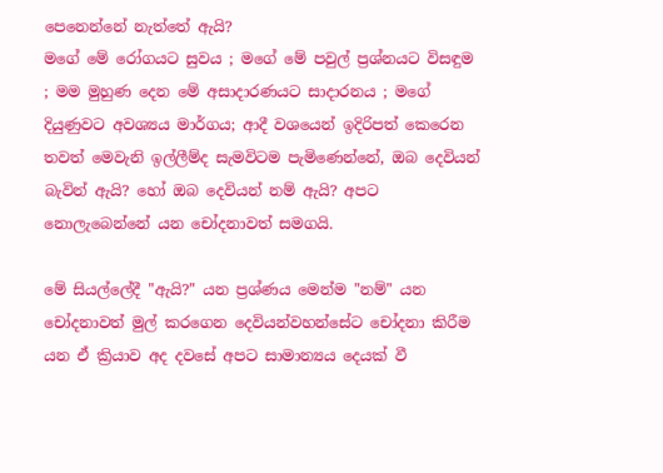පෙනෙන්නේ නැත්තේ ඇයි?
මගේ මේ රෝගයට සුවය ; මගේ මේ පවුල් ප්‍රශ්නයට විසඳුම ; මම මුහුණ දෙන මේ අසාදාරණයට සාදාරනය ; මගේ දියුණුවට අවශ්‍යය මාර්ගය; ආදී වශයෙන් ඉදිරිපත් කෙරෙන තවත් මෙවැනි ඉල්ලීම්ද සැමවිටම පැමිණෙන්නේ, ඔබ දෙවියන් බැවින් ඇයි? හෝ ඔබ දෙවියන් නම් ඇයි? අපට නොලැබෙන්නේ යන චෝදනාවත් සමගයි.

මේ සියල්ලේදී "ඇයි?" යන ප්‍රශ්ණය මෙන්ම "නම්" යන චෝදනාවත් මුල් කරගෙන දෙවියන්වහන්සේට චෝදනා කිරීම යන ඒ ක්‍රියාව අද දවසේ අපට සාමාන්‍යය දෙයක් වී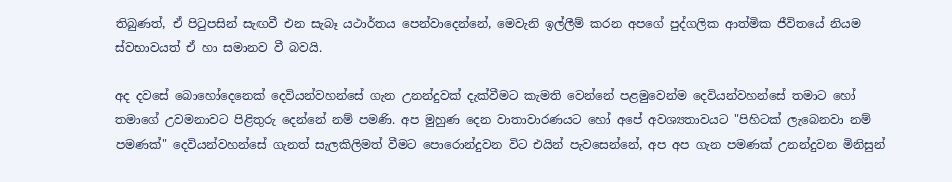තිබුණත්, ඒ පිටුපසින් සැඟවී එන සැබෑ යථාර්තය පෙන්වාදෙන්නේ, මෙවැනි ඉල්ලීම් කරන අපගේ පුද්ගලික ආත්මික ජීවිතයේ නියම ස්වභාවයත් ඒ හා සමානව වී බවයි.

අද දවසේ බොහෝදෙනෙක් දෙවියන්වහන්සේ ගැන උනන්දුවක් දැක්වීමට කැමති වෙන්නේ පළමුවෙන්ම දෙවියන්වහන්සේ තමාට හෝ තමාගේ උවමනාවට පිළිතුරු දෙන්නේ නම් පමණි. අප මුහුණ දෙන වාතාවාරණයට හෝ අපේ අවශ්‍යතාවයට "පිහිටක් ලැබෙනවා නම් පමණක්" දෙවියන්වහන්සේ ගැනත් සැලකිලිමත් වීමට පොරොන්දුවන විට එයින් පැවසෙන්නේ, අප අප ගැන පමණක් උනන්දුවන මිනිසුන්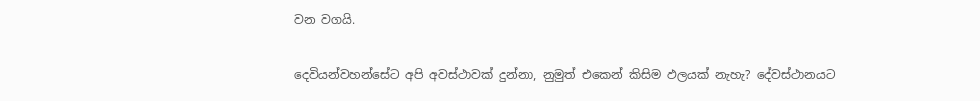වන වගයි.

දෙවියන්වහන්සේට අපි අවස්ථාවක් දුන්නා, නුමුත් එකෙන් කිසිම ඵලයක් නැහැ? දේවස්ථානයට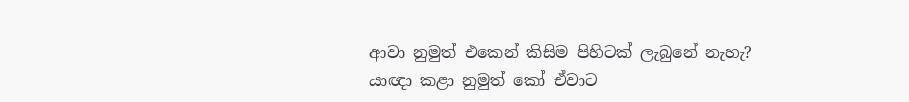ආවා නුමුත් එකෙන් කිසිම පිහිටක් ලැබුනේ නැහැ? යාඥා කළා නුමුත් කෝ ඒවාට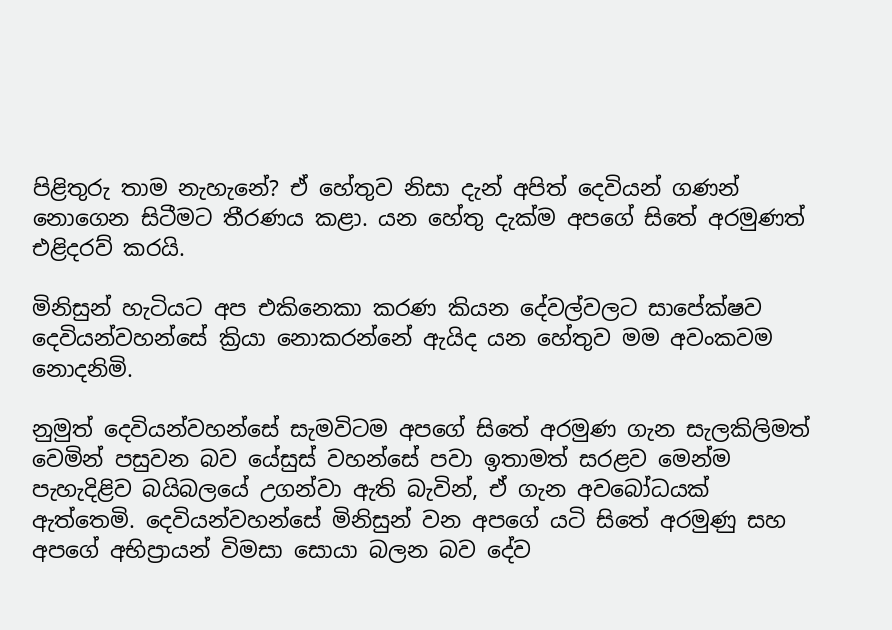පිළිතුරු තාම නැහැනේ? ඒ හේතුව නිසා දැන් අපිත් දෙවියන් ගණන් නොගෙන සිටීමට තීරණය කළා. යන හේතු දැක්ම අපගේ සිතේ අරමුණත් එළිදරව් කරයි.

මිනිසුන් හැටියට අප එකිනෙකා කරණ කියන දේවල්වලට සාපේක්ෂව දෙවියන්වහන්සේ ක්‍රියා නොකරන්නේ ඇයිද යන හේතුව මම අවංකවම නොදනිමි.

නුමුත් දෙවියන්වහන්සේ සැමවිටම අපගේ සිතේ අරමුණ ගැන සැලකිලිමත් වෙමින් පසුවන බව යේසුස් වහන්සේ පවා ඉතාමත් සරළව මෙන්ම පැහැදිළිව බයිබලයේ උගන්වා ඇති බැවින්, ඒ ගැන අවබෝධයක් ඇත්තෙමි. දෙවියන්වහන්සේ මිනිසුන් වන අපගේ යටි සිතේ අරමුණු සහ අපගේ අභිප්‍රායන් විමසා සොයා බලන බව දේව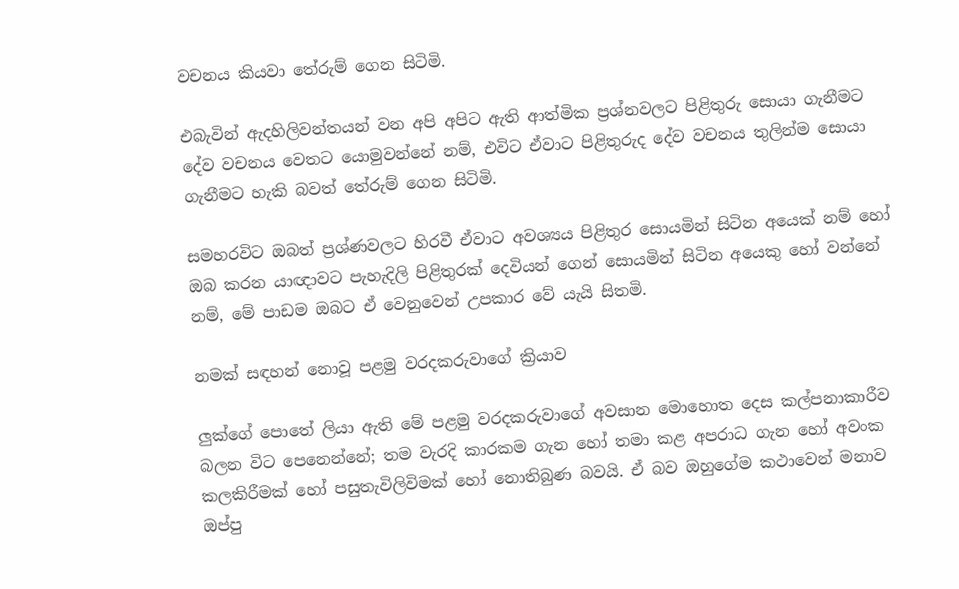වචනය කියවා තේරුම් ගෙන සිටිමි.

එබැවින් ඇදහිලිවන්තයන් වන අපි අපිට ඇති ආත්මික ප්‍රශ්නවලට පිළිතුරු සොයා ගැනීමට දේව වචනය වෙතට යොමුවන්නේ නම්, එවිට ඒවාට පිළිතුරුද දේව වචනය තුලින්ම සොයා ගැනීමට හැකි බවත් තේරුම් ගෙන සිටිමි.

සමහරවිට ඔබත් ප්‍රශ්ණවලට හිරවී ඒවාට අවශ්‍යය පිළිතුර සොයමින් සිටින අයෙක් නම් හෝ ඔබ කරන යාඥාවට පැහැදිලි පිළිතුරක් දෙවියන් ගෙන් සොයමින් සිටින අයෙකු හෝ වන්නේ නම්, මේ පාඩම ඔබට ඒ වෙනුවෙන් උපකාර වේ යැයි සිතමි.

නමක් සඳහන් නොවූ පළමු වරදකරුවාගේ ක්‍රියාව

ලුක්ගේ පොතේ ලියා ඇති මේ පළමු වරදකරුවාගේ අවසාන මොහොත දෙස කල්පනාකාරීව බලන විට පෙනෙන්නේ; තම වැරදි කාරකම ගැන හෝ තමා කළ අපරාධ ගැන හෝ අවංක කලකිරීමක් හෝ පසුතැවිලිවිමක් හෝ නොතිබුණ බවයි. ඒ බව ඔහුගේම කථාවෙන් මනාව ඔප්පු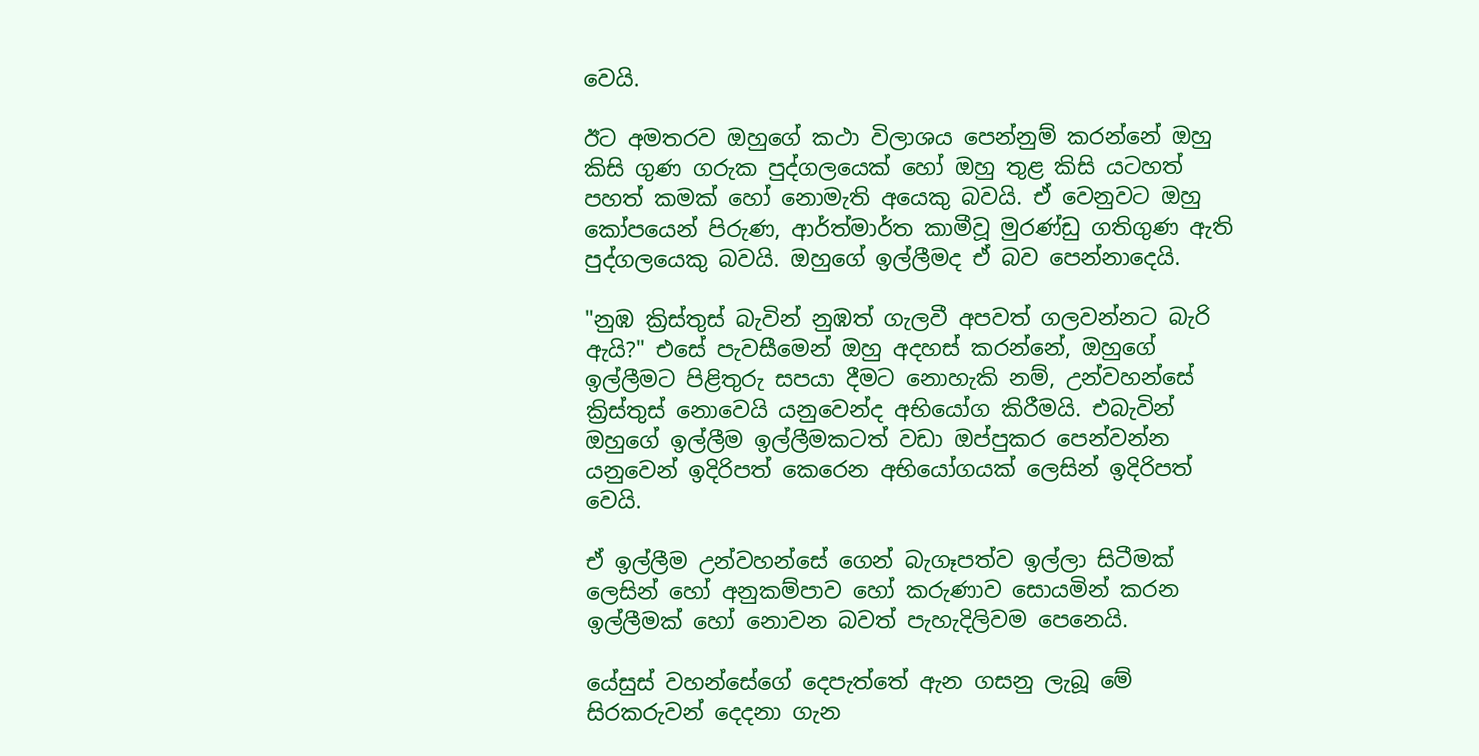වෙයි.

ඊට අමතරව ඔහුගේ කථා විලාශය පෙන්නුම් කරන්නේ ඔහු කිසි ගුණ ගරුක පුද්ගලයෙක් හෝ ඔහු තුළ කිසි යටහත් පහත් කමක් හෝ නොමැති අයෙකු බවයි. ඒ වෙනුවට ඔහු කෝපයෙන් පිරුණ, ආර්ත්මාර්ත කාමීවූ මුරණ්ඩු ගතිගුණ ඇති පුද්ගලයෙකු බවයි. ඔහුගේ ඉල්ලීමද ඒ බව පෙන්නාදෙයි.

"නුඹ ක්‍රිස්තුස් බැවින් නුඹත් ගැලවී අපවත් ගලවන්නට බැරි ඇයි?" එසේ පැවසීමෙන් ඔහු අදහස් කරන්නේ, ඔහුගේ ඉල්ලීමට පිළිතුරු සපයා දීමට නොහැකි නම්, උන්වහන්සේ ක්‍රිස්තුස් නොවෙයි යනුවෙන්ද අභියෝග කිරීමයි. එබැවින් ඔහුගේ ඉල්ලීම ඉල්ලීමකටත් වඩා ඔප්පුකර පෙන්වන්න යනුවෙන් ඉදිරිපත් කෙරෙන අභියෝගයක් ලෙසින් ඉදිරිපත් වෙයි.

ඒ ඉල්ලීම උන්වහන්සේ ගෙන් බැගෑපත්ව ඉල්ලා සිටීමක් ලෙසින් හෝ අනුකම්පාව හෝ කරුණාව සොයමින් කරන ඉල්ලීමක් හෝ නොවන බවත් පැහැදිලිවම පෙනෙයි.

යේසුස් වහන්සේගේ දෙපැත්තේ ඇන ගසනු ලැබූ මේ සිරකරුවන් දෙදනා ගැන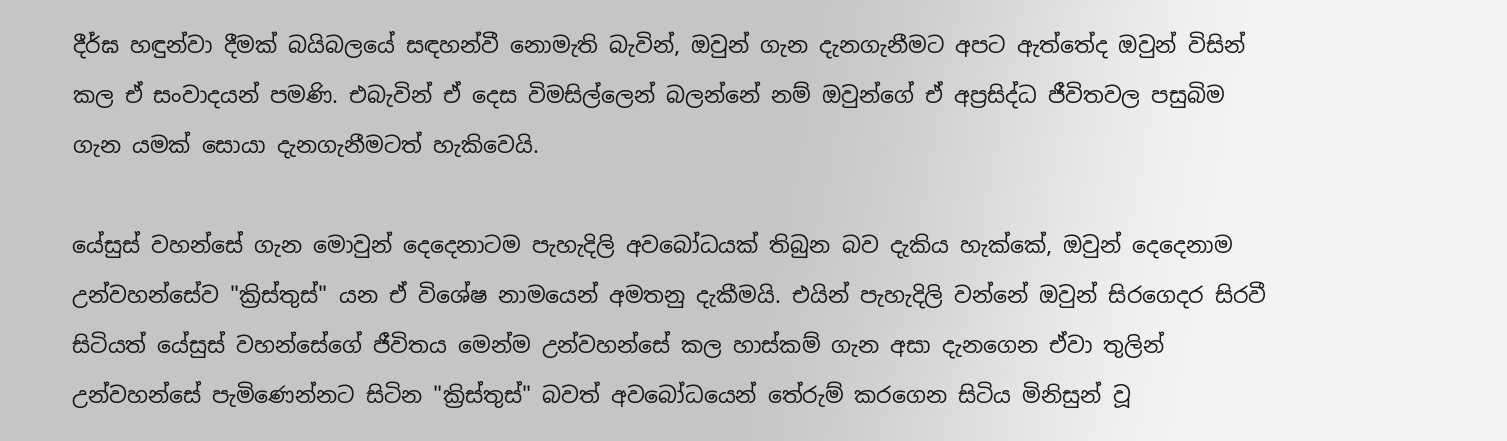දීර්ඝ හඳුන්වා දීමක් බයිබලයේ සඳහන්වී නොමැති බැවින්, ඔවුන් ගැන දැනගැනීමට අපට ඇත්තේද ඔවුන් විසින් කල ඒ සංවාදයන් පමණි. එබැවින් ඒ දෙස විමසිල්ලෙන් බලන්නේ නම් ඔවුන්ගේ ඒ අප්‍රසිද්ධ ජීවිතවල පසුබිම ගැන යමක් සොයා දැනගැනීමටත් හැකිවෙයි.

යේසුස් වහන්සේ ගැන මොවුන් දෙදෙනාටම පැහැදිලි අවබෝධයක් තිබුන බව දැකිය හැක්කේ, ඔවුන් දෙදෙනාම උන්වහන්සේව "ක්‍රිස්තුස්" යන ඒ විශේෂ නාමයෙන් අමතනු දැකීමයි. එයින් පැහැදිලි වන්නේ ඔවුන් සිරගෙදර සිරවී සිටියත් යේසුස් වහන්සේගේ ජීවිතය මෙන්ම උන්වහන්සේ කල හාස්කම් ගැන අසා දැනගෙන ඒවා තුලින් උන්වහන්සේ පැමිණෙන්නට සිටින "ක්‍රිස්තුස්" බවත් අවබෝධයෙන් තේරුම් කරගෙන සිටිය මිනිසුන් වූ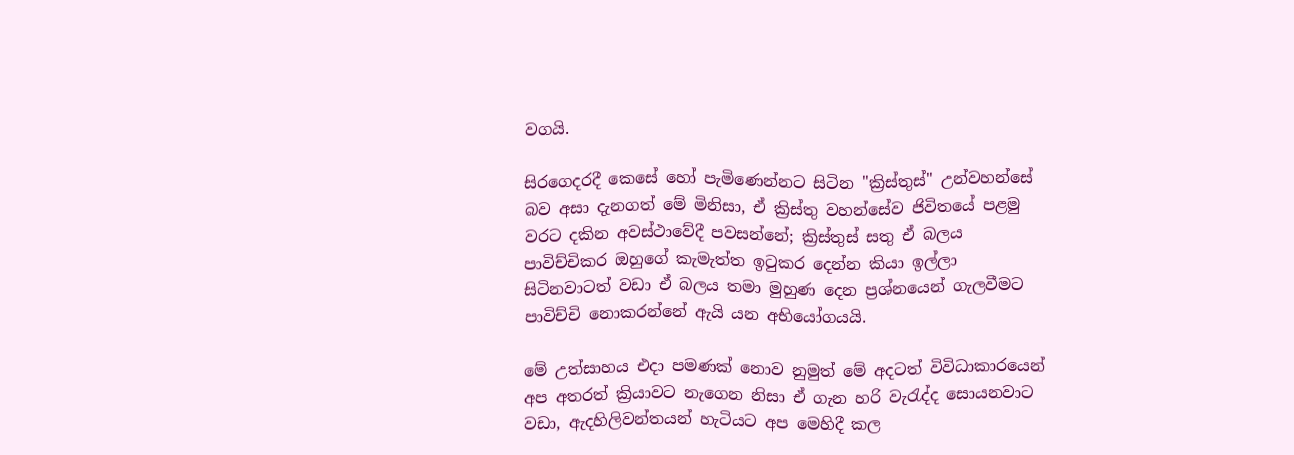වගයි.

සිරගෙදරදී කෙසේ හෝ පැමිණෙන්නට සිටින "ක්‍රිස්තුස්" උන්වහන්සේ බව අසා දැනගත් මේ මිනිසා, ඒ ක්‍රිස්තු වහන්සේව ජිවිතයේ පළමු වරට දකින අවස්ථාවේදී පවසන්නේ; ක්‍රිස්තුස් සතු ඒ බලය පාවිච්චිකර ඔහුගේ කැමැත්ත ඉටුකර දෙන්න කියා ඉල්ලා සිටිනවාටත් වඩා ඒ බලය තමා මුහුණ දෙන ප්‍රශ්නයෙන් ගැලවීමට පාවිච්චි නොකරන්නේ ඇයි යන අභියෝගයයි.

මේ උත්සාහය එදා පමණක් නොව නුමුත් මේ අදටත් විවිධාකාරයෙන් අප අතරත් ක්‍රියාවට නැගෙන නිසා ඒ ගැන හරි වැරැද්ද සොයනවාට වඩා, ඇදහිලිවන්තයන් හැටියට අප මෙහිදී කල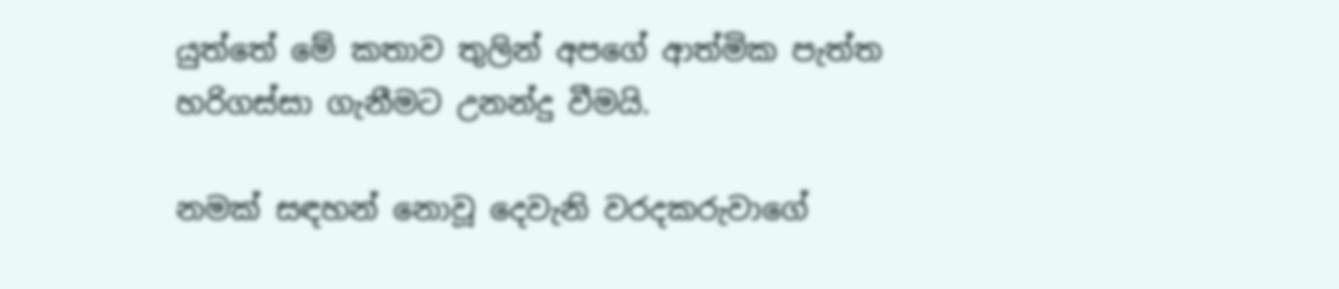යුත්තේ මේ කතාව තුලින් අපගේ ආත්මික පැත්ත හරිගස්සා ගැනීමට උනන්දු වීමයි.

නමක් සඳහන් නොවූ දෙවැනි වරදකරුවාගේ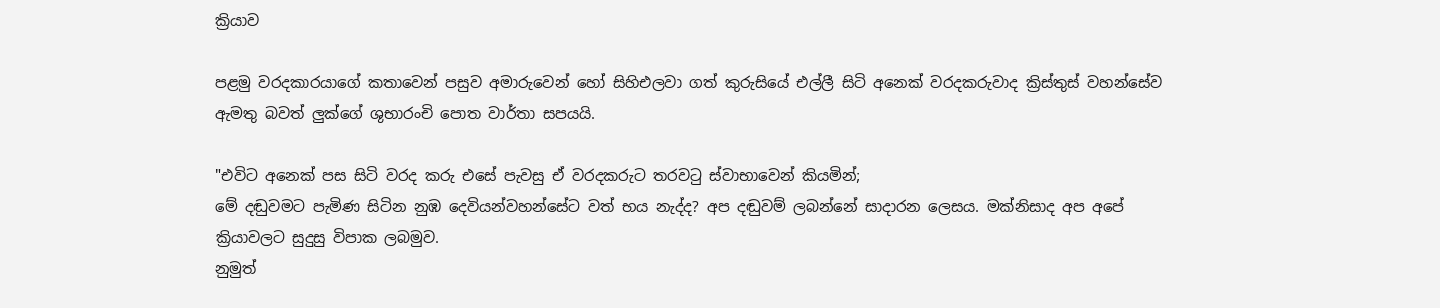ක්‍රියාව

පළමු වරදකාරයාගේ කතාවෙන් පසුව අමාරුවෙන් හෝ සිහිඑලවා ගත් කුරුසියේ එල්ලී සිටි අනෙක් වරදකරුවාද ක්‍රිස්තුස් වහන්සේව ඇමතු බවත් ලුක්ගේ ශුභාරංචි පොත වාර්තා සපයයි.

"එවිට අනෙක් පස සිටි වරද කරු එසේ පැවසු ඒ වරදකරුට තරවටු ස්වාභාවෙන් කියමින්;
මේ දඬුවමට පැමිණ සිටින නුඹ දෙවියන්වහන්සේට වත් භය නැද්ද? අප දඬුවම් ලබන්නේ සාදාරන ලෙසය. මක්නිසාද අප අපේ ක්‍රියාවලට සුදුසු විපාක ලබමුව.
නුමුත්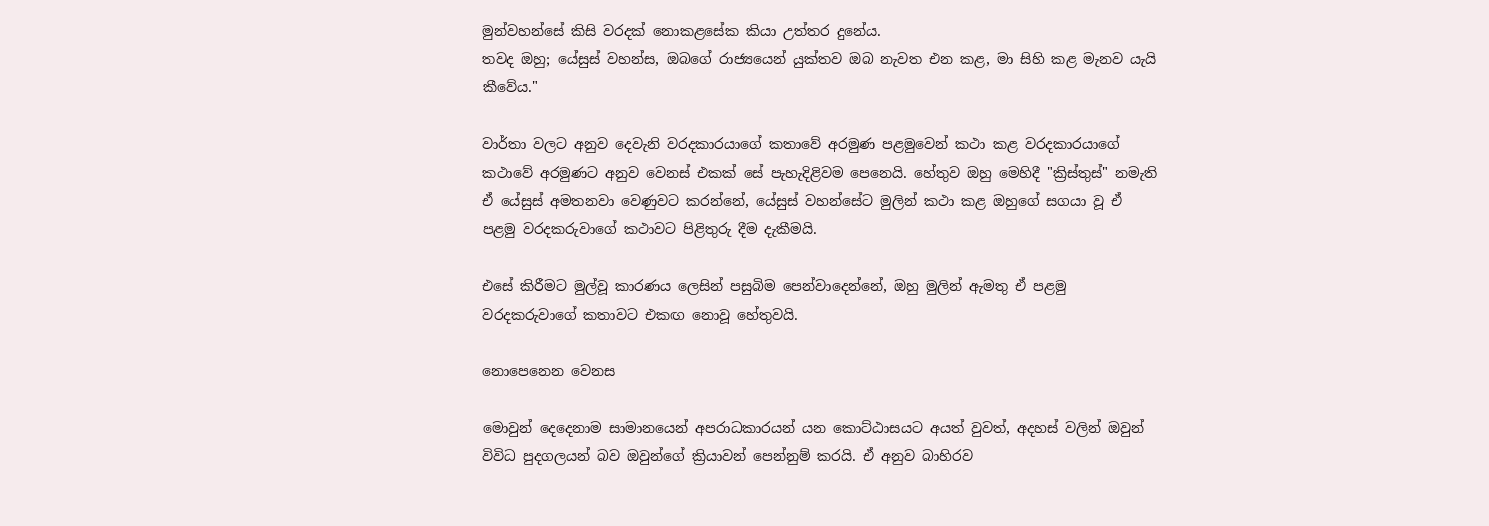මුන්වහන්සේ කිසි වරදක් නොකළසේක කියා උත්තර දුනේය.
තවද ඔහු; යේසුස් වහන්ස, ඔබගේ රාජ්‍යයෙන් යුක්තව ඔබ නැවත එන කළ, මා සිහි කළ මැනව යැයි කීවේය."

වාර්තා වලට අනුව දෙවැනි වරදකාරයාගේ කතාවේ අරමුණ පළමුවෙන් කථා කළ වරදකාරයාගේ කථාවේ අරමුණට අනුව වෙනස් එකක් සේ පැහැදිළිවම පෙනෙයි. හේතුව ඔහු මෙහිදී "ක්‍රිස්තුස්" නමැති ඒ යේසුස් අමතනවා වෙණුවට කරන්නේ, යේසුස් වහන්සේට මුලින් කථා කළ ඔහුගේ සගයා වූ ඒ පළමු වරදකරුවාගේ කථාවට පිළිතුරු දීම දැකීමයි.

එසේ කිරීමට මුල්වූ කාරණය ලෙසින් පසුබිම පෙන්වාදෙන්නේ, ඔහු මුලින් ඇමතු ඒ පළමු වරදකරුවාගේ කතාවට එකඟ නොවූ හේතුවයි.

නොපෙනෙන වෙනස

මොවුන් දෙදෙනාම සාමානයෙන් අපරාධකාරයන් යන කොට්ඨාසයට අයත් වුවත්, අදහස් වලින් ඔවුන් විවිධ පුදගලයන් බව ඔවුන්ගේ ක්‍රියාවන් පෙන්නුම් කරයි. ඒ අනුව බාහිරව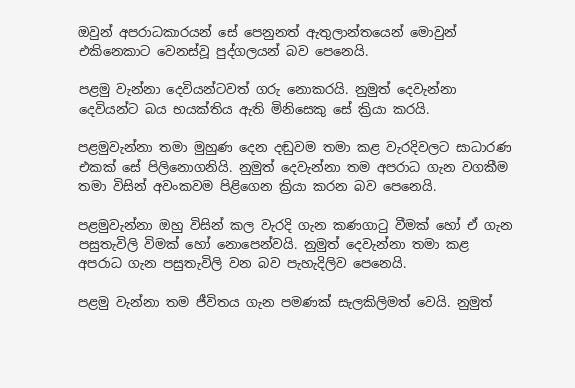ඔවුන් අපරාධකාරයන් සේ පෙනුනත් ඇතුලාන්තයෙන් මොවුන් එකිනෙකාට වෙනස්වූ පුද්ගලයන් බව පෙනෙයි.

පළමු වැන්නා දෙවියන්ටවත් ගරු නොකරයි. නුමුත් දෙවැන්නා දෙවියන්ට බය භයක්තිය ඇති මිනිසෙකු සේ ක්‍රියා කරයි.

පළමුවැන්නා තමා මුහුණ දෙන දඬුවම තමා කළ වැරදිවලට සාධාරණ එකක් සේ පිලිනොගනියි. නුමුත් දෙවැන්නා තම අපරාධ ගැන වගකීම තමා විසින් අවංකවම පිළිගෙන ක්‍රියා කරන බව පෙනෙයි.

පළමුවැන්නා ඔහු විසින් කල වැරදි ගැන කණගාටු වීමක් හෝ ඒ ගැන පසුතැවිලි විමක් හෝ නොපෙන්වයි. නුමුත් දෙවැන්නා තමා කළ අපරාධ ගැන පසුතැවිලි වන බව පැහැදිලිව පෙනෙයි.

පළමු වැන්නා තම ජීවිතය ගැන පමණක් සැලකිලිමත් වෙයි. නුමුත්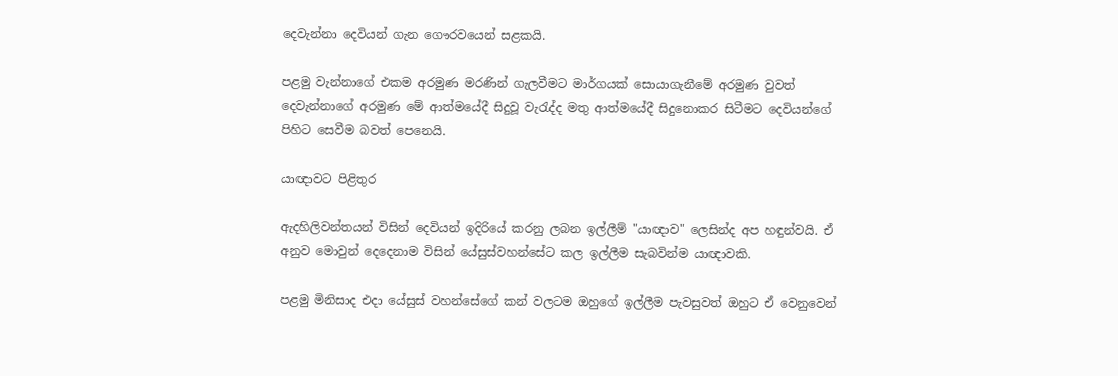දෙවැන්නා දෙවියන් ගැන ගෞරවයෙන් සළකයි.

පළමු වැන්නාගේ එකම අරමුණ මරණින් ගැලවීමට මාර්ගයක් සොයාගැනීමේ අරමුණ වුවත් දෙවැන්නාගේ අරමුණ මේ ආත්මයේදී සිදුවූ වැරැද්ද මතු ආත්මයේදී සිදුනොකර සිටීමට දෙවියන්ගේ පිහිට සෙවීම බවත් පෙනෙයි.

යාඥාවට පිළිතුර

ඇදහිලිවන්තයන් විසින් දෙවියන් ඉදිරියේ කරනු ලබන ඉල්ලීම් "යාඥාව" ලෙසින්ද අප හඳුන්වයි. ඒ අනුව මොවුන් දෙදෙනාම විසින් යේසුස්වහන්සේට කල ඉල්ලීම සැබවින්ම යාඥාවකි.

පළමු මිනිසාද එදා යේසුස් වහන්සේගේ කන් වලටම ඔහුගේ ඉල්ලීම පැවසුවත් ඔහුට ඒ වෙනුවෙන්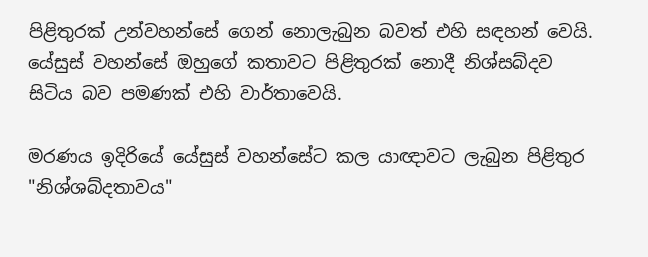පිළිතුරක් උන්වහන්සේ ගෙන් නොලැබුන බවත් එහි සඳහන් වෙයි. යේසුස් වහන්සේ ඔහුගේ කතාවට පිළිතුරක් නොදී නිශ්සබ්දව සිටිය බව පමණක් එහි වාර්තාවෙයි.

මරණය ඉදිරියේ යේසුස් වහන්සේට කල යාඥාවට ලැබුන පිළිතුර "නිශ්ශබ්දතාවය"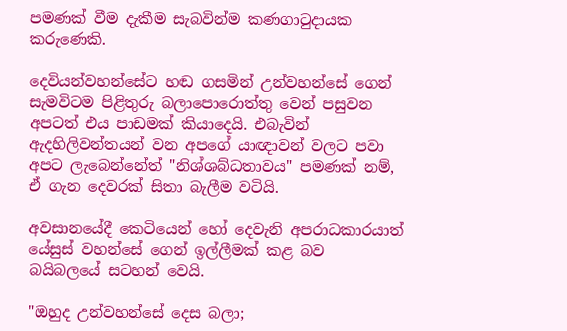පමණක් වීම දැකීම සැබවින්ම කණගාටුදායක කරුණෙකි.

දෙවියන්වහන්සේට හඬ ගසමින් උන්වහන්සේ ගෙන් සැමවිටම පිළිතුරු බලාපොරොත්තු වෙන් පසුවන අපටත් එය පාඩමක් කියාදෙයි. එබැවින් ඇදහිලිවන්තයන් වන අපගේ යාඥාවන් වලට පවා අපට ලැබෙන්නේත් "නිශ්ශබ්ධතාවය" පමණක් නම්, ඒ ගැන දෙවරක් සිතා බැලීම වටියි.

අවසානයේදී කෙටියෙන් හෝ දෙවැනි අපරාධකාරයාත් යේසුස් වහන්සේ ගෙන් ඉල්ලීමක් කළ බව බයිබලයේ සටහන් වෙයි.

"ඔහුද උන්වහන්සේ දෙස බලා;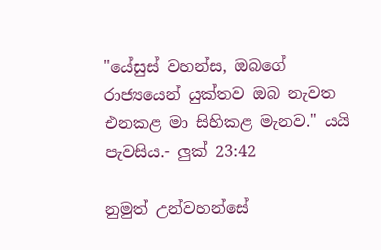"යේසුස් වහන්ස, ඔබගේ රාජ්‍යයෙන් යුක්තව ඔබ නැවත එනකළ මා සිහිකළ මැනව." යයි පැවසිය.- ලුක් 23:42

නුමුත් උන්වහන්සේ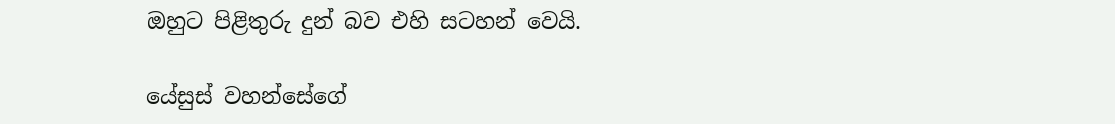ඔහුට පිළිතුරු දුන් බව එහි සටහන් වෙයි.

යේසුස් වහන්සේගේ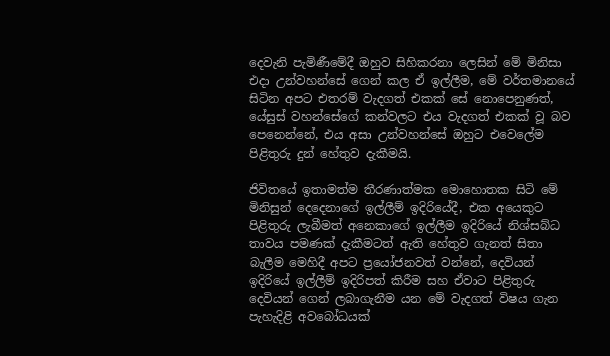දෙවැනි පැමිණීමේදී ඔහුව සිහිකරනා ලෙසින් මේ මිනිසා එදා උන්වහන්සේ ගෙන් කල ඒ ඉල්ලීම, මේ වර්තමානයේ සිටින අපට එතරම් වැදගත් එකක් සේ නොපෙනුණත්, යේසුස් වහන්සේගේ කන්වලට එය වැදගත් එකක් වූ බව පෙනෙන්නේ, එය අසා උන්වහන්සේ ඔහුට එවෙලේම පිළිතුරු දුන් හේතුව දැකීමයි.

ජිවිතයේ ඉතාමත්ම තීරණාත්මක මොහොතක සිටි මේ මිනිසුන් දෙදෙනාගේ ඉල්ලීම් ඉදිරියේදී, එක අයෙකුට පිළිතුරු ලැබීමත් අනෙකාගේ ඉල්ලීම ඉදිරියේ නිශ්සබ්ධ තාවය පමණක් දැකීමටත් ඇති හේතුව ගැනත් සිතා බැලීම මෙහිදී අපට ප්‍රයෝජනවත් වන්නේ, දෙවියන් ඉදිරියේ ඉල්ලීම් ඉදිරිපත් කිරීම සහ ඒවාට පිළිතුරු දෙවියන් ගෙන් ලබාගැනීම යන මේ වැදගත් විෂය ගැන පැහැදිළි අවබෝධයක්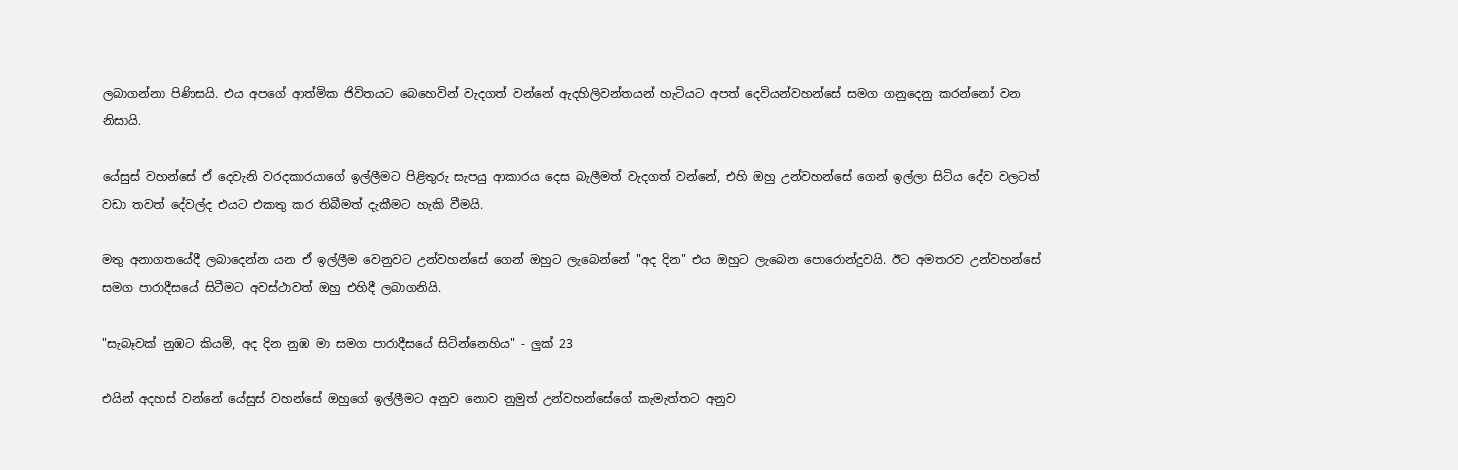ලබාගන්නා පිණිසයි. එය අපගේ ආත්මික ජිවිතයට බෙහෙවින් වැදගත් වන්නේ ඇදහිලිවන්තයන් හැටියට අපත් දෙවියන්වහන්සේ සමග ගනුදෙනු කරන්නෝ වන නිසායි.

යේසුස් වහන්සේ ඒ දෙවැනි වරදකාරයාගේ ඉල්ලීමට පිළිතුරු සැපයු ආකාරය දෙස බැලීමත් වැදගත් වන්නේ, එහි ඔහු උන්වහන්සේ ගෙන් ඉල්ලා සිටිය දේව වලටත් වඩා තවත් දේවල්ද එයට එකතු කර තිබීමත් දැකීමට හැකි වීමයි.

මතු අනාගතයේදී ලබාදෙන්න යන ඒ ඉල්ලීම වෙනුවට උන්වහන්සේ ගෙන් ඔහුට ලැබෙන්නේ "අද දින" එය ඔහුට ලැබෙන පොරොන්දුවයි. ඊට අමතරව උන්වහන්සේ සමග පාරාදීසයේ සිටීමට අවස්ථාවත් ඔහු එහිදී ලබාගනියි.

"සැබෑවක් නුඹට කියමි, අද දින නුඹ මා සමග පාරාදීසයේ සිටින්නෙහිය" - ලුක් 23

එයින් අදහස් වන්නේ යේසුස් වහන්සේ ඔහුගේ ඉල්ලීමට අනුව නොව නුමුත් උන්වහන්සේගේ කැමැත්තට අනුව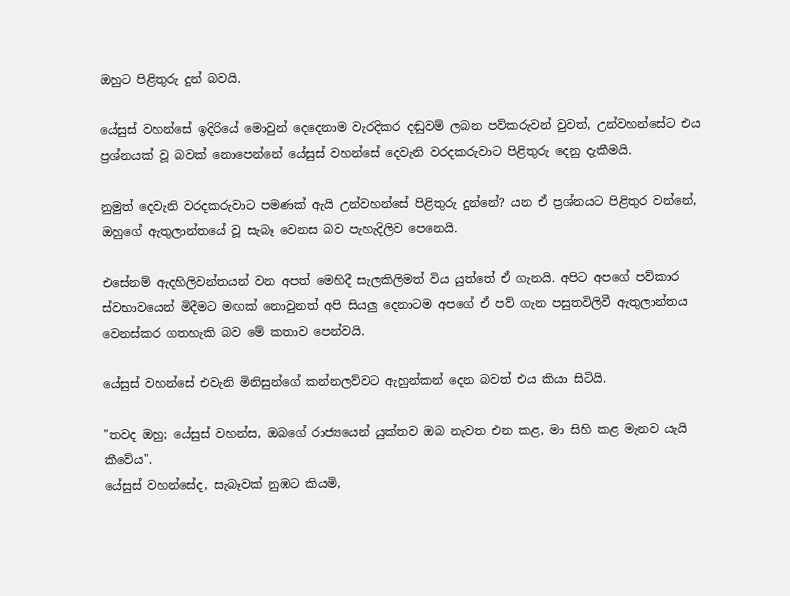ඔහුට පිළිතුරු දුන් බවයි.

යේසුස් වහන්සේ ඉදිරියේ මොවුන් දෙදෙනාම වැරදිකර දඬුවම් ලබන පව්කරුවන් වුවත්, උන්වහන්සේට එය ප්‍රශ්නයක් වූ බවක් නොපෙන්නේ යේසුස් වහන්සේ දෙවැනි වරදකරුවාට පිළිතුරු දෙනු දැකීමයි.

නුමුත් දෙවැනි වරදකරුවාට පමණක් ඇයි උන්වහන්සේ පිළිතුරු දුන්නේ? යන ඒ ප්‍රශ්නයට පිළිතුර වන්නේ, ඔහුගේ ඇතුලාන්තයේ වූ සැබෑ වෙනස බව පැහැදිලිව පෙනෙයි.

එසේනම් ඇදහිලිවන්තයන් වන අපත් මෙහිදී සැලකිලිමත් විය යුත්තේ ඒ ගැනයි. අපිට අපගේ පව්කාර ස්වභාවයෙන් මිදීමට මඟක් නොවුනත් අපි සියලු දෙනාටම අපගේ ඒ පව් ගැන පසුතවිලිවී ඇතුලාන්තය වෙනස්කර ගතහැකි බව මේ කතාව පෙන්වයි.

යේසුස් වහන්සේ එවැනි මිනිසුන්ගේ කන්නලව්වට ඇහුන්කන් දෙන බවත් එය කියා සිටියි.

"තවද ඔහු; යේසුස් වහන්ස, ඔබගේ රාජ්‍යයෙන් යුක්තව ඔබ නැවත එන කළ, මා සිහි කළ මැනව යැයි කීවේය".
යේසුස් වහන්සේද, සැබෑවක් නුඹට කියමි,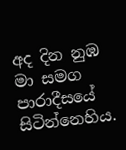අද දින නුඹ මා සමග පාරාදීසයේ සිටින්නෙහිය.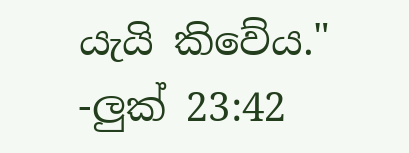යැයි කිවේය."
-ලුක් 23:42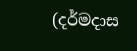(දර්මදාස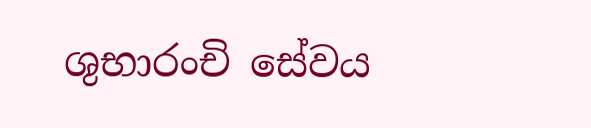ශුභාරංචි සේවය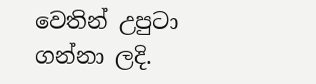වෙතින් උපුටා ගන්නා ලදි.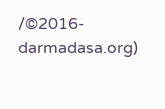/©2016- darmadasa.org)